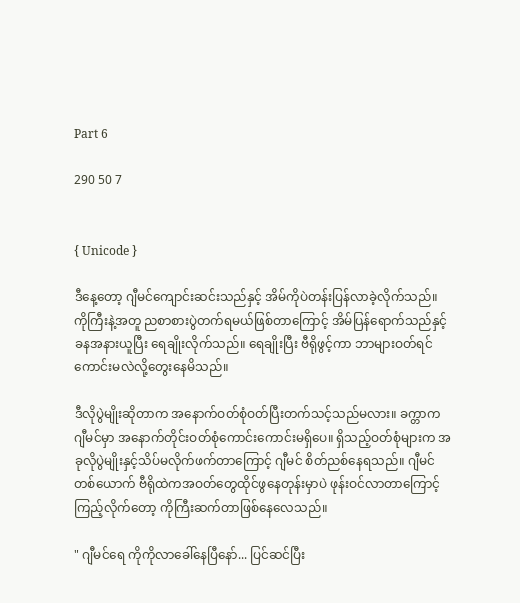Part 6

290 50 7


{ Unicode }

ဒီနေ့တော့ ဂျီမင်ကျောင်းဆင်းသည်နှင့် အိမ်ကိုပဲတန်းပြန်လာခဲ့လိုက်သည်။ ကိုကြီးနဲ့အတူ ညစာစားပွဲတက်ရမယ်ဖြစ်တာကြောင့် အိမ်ပြန်ရောက်သည်နှင့်ခနအနားယူပြီး ရေချိုးလိုက်သည်။ ရေချိုးပြီး ဗီရိုဖွင့်ကာ ဘာများဝတ်ရင်ကောင်းမလဲလို့တွေးနေမိသည်။

ဒီလိုပွဲမျိုးဆိုတာက အနောက်ဝတ်စုံဝတ်ပြီးတက်သင့်သည်မလား။ ခက္တာက ဂျီမင်မှာ အနောက်တိုင်းဝတ်စုံကောင်းကောင်းမရှိပေ။ ရှိသည့်ဝတ်စုံများက အခုလိုပွဲမျိုးနှင့်သိပ်မလိုက်ဖက်တာကြောင့် ဂျီမင် စိတ်ညစ်နေရသည်။ ဂျီမင်တစ်ယောက် ဗီရိုထဲကအဝတ်တွေထိုင်ဖွနေတုန်းမှာပဲ ဖုန်းဝင်လာတာကြောင့်ကြည့်လိုက်တော့ ကိုကြီးဆက်တာဖြစ်နေလေသည်။

" ဂျီမင်ရေ ကိုကိုလာခေါ်နေပြီနော်... ပြင်ဆင်ပြီး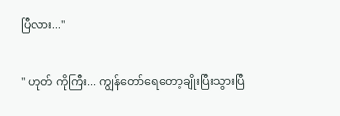ပြီလား..."

" ဟုတ် ကိုကြီး... ကျွန်တော်ရေတော့ချိုးပြီးသွားပြီ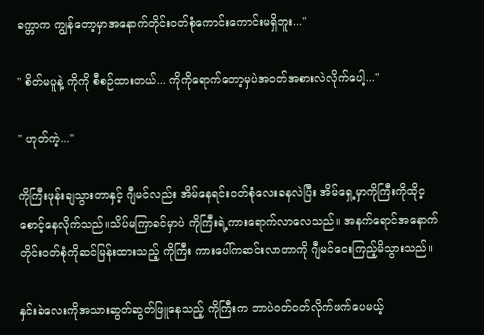ခက္တာက ကျွန်တော့မှာအနောက်တိုင်းဝတ်စုံကောင်းကောင်းမရှိဘူး..."

" စိတ်မပူနဲ့ ကိုကို စီစဉ်ထားတယ်... ကိုကိုရောက်တော့မှပဲအဝတ်အစားလဲလိုက်ပေါ့..."

" ဟုတ်ကဲ့..."

ကိုကြီးဖုန်းချသွားတာနှင့် ဂျီမင်လည်း အိမ်နေရင်းဝတ်စုံလေးခနလဲပြီး အိမ်ရှေ့မှာကိုကြီးကိုထိုင့စောင့်နေလိုက်သည်။သိပ်မကြာခင်မှာပဲ ကိုကြီးရဲ့ကားရောက်လာလေသည်။ အနက်ရောင်အနောက်တိုင်းဝတ်စုံကိုဆင်မြန်းထားသည့် ကိုကြီး ကားပေါ်ကဆင်းလာတာကို ဂျီမင်ငေးကြည့်မိသွားသည်။

နှင်းခဲလေးကိုအသားဆွတ်ဆွတ်ဖြူနေသည့် ကိုကြီးက ဘာပဲဝတ်ဝတ်လိုက်ဖက်ပေမယ့်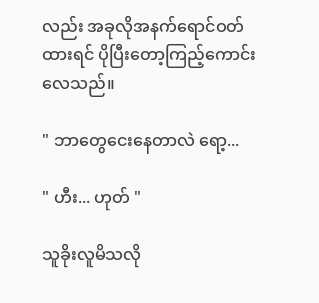လည်း အခုလိုအနက်ရောင်ဝတ်ထားရင် ပိုပြီးတော့ကြည့်ကောင်းလေသည်။

" ဘာတွေငေးနေတာလဲ ရော့...

" ဟီး... ဟုတ် "

သူခိုးလူမိသလို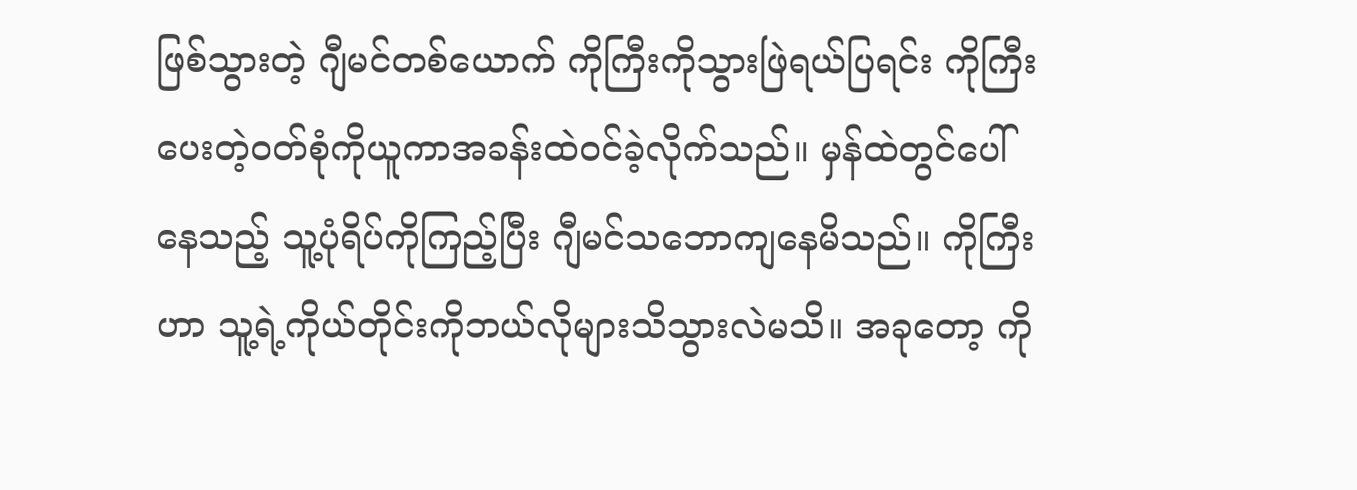ဖြစ်သွားတဲ့ ဂျီမင်တစ်ယောက် ကိုကြီးကိုသွားဖြဲရယ်ပြရင်း ကိုကြီးပေးတဲ့ဝတ်စုံကိုယူကာအခန်းထဲဝင်ခဲ့လိုက်သည်။ မှန်ထဲတွင်ပေါ်နေသည့် သူ့ပုံရိပ်ကိုကြည့်ပြီး ဂျီမင်သဘောကျနေမိသည်။ ကိုကြီးဟာ သူ့ရဲ့ကိုယ်တိုင်းကိုဘယ်လိုများသိသွားလဲမသိ။ အခုတော့ ကို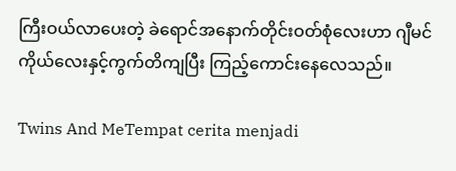ကြီးဝယ်လာပေးတဲ့ ခဲရောင်အနောက်တိုင်းဝတ်စုံလေးဟာ ဂျီမင်ကိုယ်လေးနှင့်ကွက်တိကျပြီး ကြည့်ကောင်းနေလေသည်။

Twins And MeTempat cerita menjadi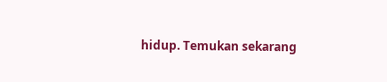hidup. Temukan sekarang